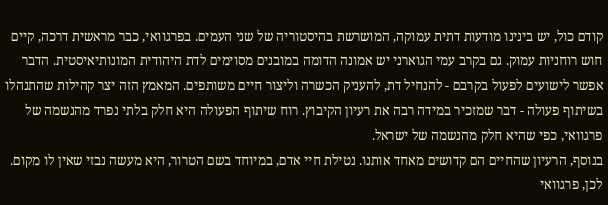קודם כול, יש בינינו מודעות דתית עמוקה, המושרשת בהיסטוריה של שני העמים. בפרגוואי, כבר מראשית דרכה, קיים חוש רוחניות עמוק. גם בקרב עמי הגוארני יש אמונה הדומה במובנים מסוימים לדת היהודית המונותיאיסטית. הדבר אפשר לישועים לפעול בקרבם - להנחיל דת, להעניק הכשרה וליצור חיים משותפים. המאמץ הזה יצר קהילות שהתנהלו בשיתוף פעולה - דבר שמזכיר במידה רבה את רעיון הקיבוץ. רוח שיתוף הפעולה היא חלק בלתי נפרד מהנשמה של פרגוואי, כפי שהיא חלק מהנשמה של ישראל.
בנוסף, הרעיון שהחיים הם קדושים מאחד אותנו. נטילת חיי אדם, במיוחד בשם הטרור, היא מעשה נבזי שאין לו מקום. לכן, פרגוואי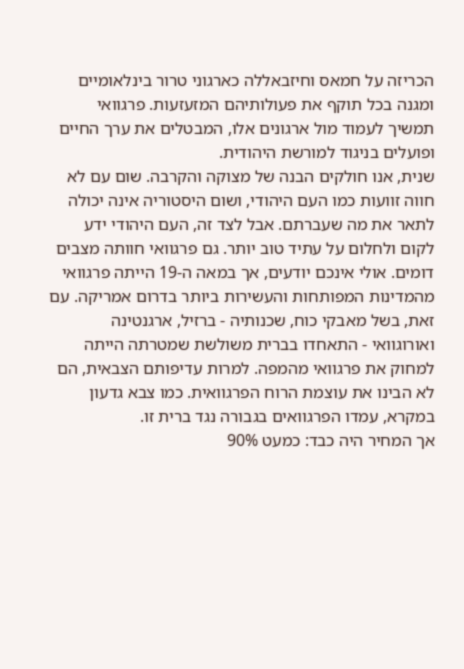הכריזה על חמאס וחיזבאללה כארגוני טרור בינלאומיים ומגנה בכל תוקף את פעולותיהם המזעזעות. פרגוואי תמשיך לעמוד מול ארגונים אלו, המבטלים את ערך החיים ופועלים בניגוד למורשת היהודית.
שנית, אנו חולקים הבנה של מצוקה והקרבה. שום עם לא חווה זוועות כמו העם היהודי, ושום היסטוריה אינה יכולה לתאר את מה שעברתם. אבל לצד זה, העם היהודי ידע לקום ולחלום על עתיד טוב יותר. גם פרגוואי חוותה מצבים דומים. אולי אינכם יודעים, אך במאה ה-19 הייתה פרגוואי מהמדינות המפותחות והעשירות ביותר בדרום אמריקה. עם זאת, בשל מאבקי כוח, שכנותיה - ברזיל, ארגנטינה ואורוגוואי - התאחדו בברית משולשת שמטרתה הייתה למחוק את פרגוואי מהמפה. למרות עדיפותם הצבאית, הם לא הבינו את עוצמת הרוח הפרגוואית. כמו צבא גדעון במקרא, עמדו הפרגוואים בגבורה נגד ברית זו.
אך המחיר היה כבד: כמעט 90%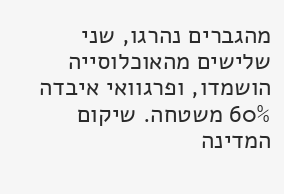מהגברים נהרגו, שני שלישים מהאוכלוסייה הושמדו, ופרגוואי איבדה 60% משטחה. שיקום המדינה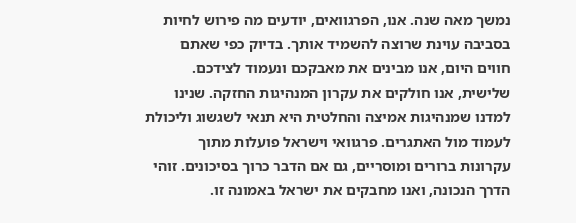נמשך מאה שנה. אנו, הפרגוואים, יודעים מה פירוש לחיות בסביבה עוינת שרוצה להשמיד אותך. בדיוק כפי שאתם חווים היום, אנו מבינים את מאבקכם ונעמוד לצידכם.
שלישית, אנו חולקים את עקרון המנהיגות החזקה. שנינו למדנו שמנהיגות אמיצה והחלטית היא תנאי לשגשוג וליכולת לעמוד מול האתגרים. פרגוואי וישראל פועלות מתוך עקרונות ברורים ומוסריים, גם אם הדבר כרוך בסיכונים. זוהי הדרך הנכונה, ואנו מחבקים את ישראל באמונה זו.